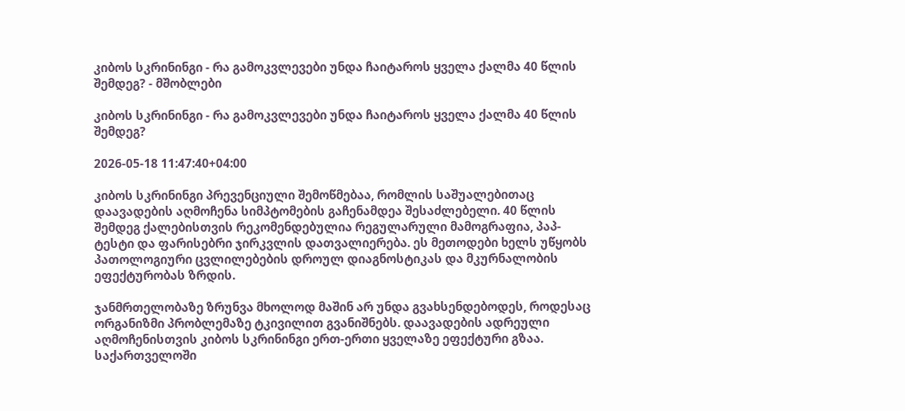კიბოს სკრინინგი - რა გამოკვლევები უნდა ჩაიტაროს ყველა ქალმა 40 წლის შემდეგ? - მშობლები

კიბოს სკრინინგი - რა გამოკვლევები უნდა ჩაიტაროს ყველა ქალმა 40 წლის შემდეგ?

2026-05-18 11:47:40+04:00

კიბოს სკრინინგი პრევენციული შემოწმებაა, რომლის საშუალებითაც დაავადების აღმოჩენა სიმპტომების გაჩენამდეა შესაძლებელი. 40 წლის შემდეგ ქალებისთვის რეკომენდებულია რეგულარული მამოგრაფია, პაპ-ტესტი და ფარისებრი ჯირკვლის დათვალიერება. ეს მეთოდები ხელს უწყობს პათოლოგიური ცვლილებების დროულ დიაგნოსტიკას და მკურნალობის ეფექტურობას ზრდის.

ჯანმრთელობაზე ზრუნვა მხოლოდ მაშინ არ უნდა გვახსენდებოდეს, როდესაც ორგანიზმი პრობლემაზე ტკივილით გვანიშნებს. დაავადების ადრეული აღმოჩენისთვის კიბოს სკრინინგი ერთ-ერთი ყველაზე ეფექტური გზაა. საქართველოში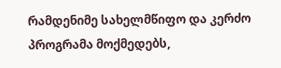რამდენიმე სახელმწიფო და კერძო პროგრამა მოქმედებს,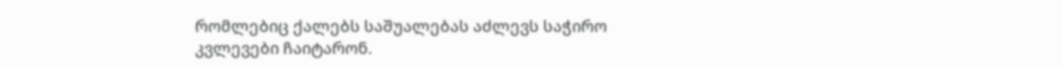რომლებიც ქალებს საშუალებას აძლევს საჭირო კვლევები ჩაიტარონ.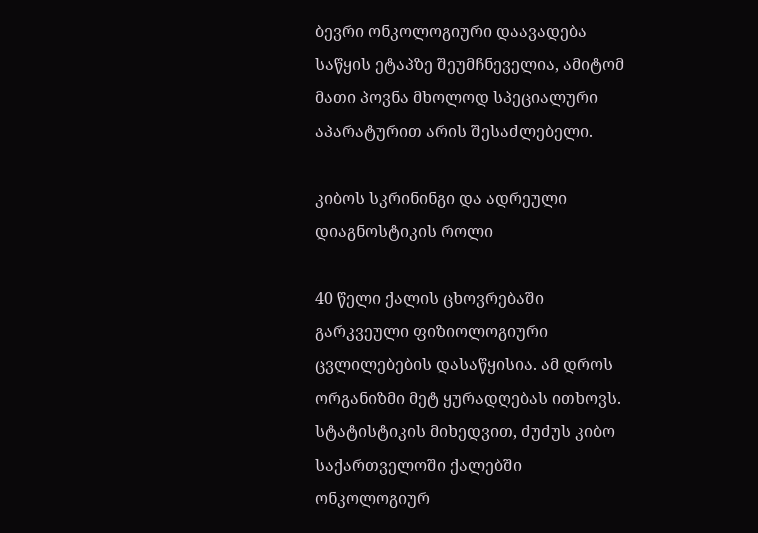ბევრი ონკოლოგიური დაავადება საწყის ეტაპზე შეუმჩნეველია, ამიტომ მათი პოვნა მხოლოდ სპეციალური აპარატურით არის შესაძლებელი.

კიბოს სკრინინგი და ადრეული დიაგნოსტიკის როლი

40 წელი ქალის ცხოვრებაში გარკვეული ფიზიოლოგიური ცვლილებების დასაწყისია. ამ დროს ორგანიზმი მეტ ყურადღებას ითხოვს. სტატისტიკის მიხედვით, ძუძუს კიბო საქართველოში ქალებში ონკოლოგიურ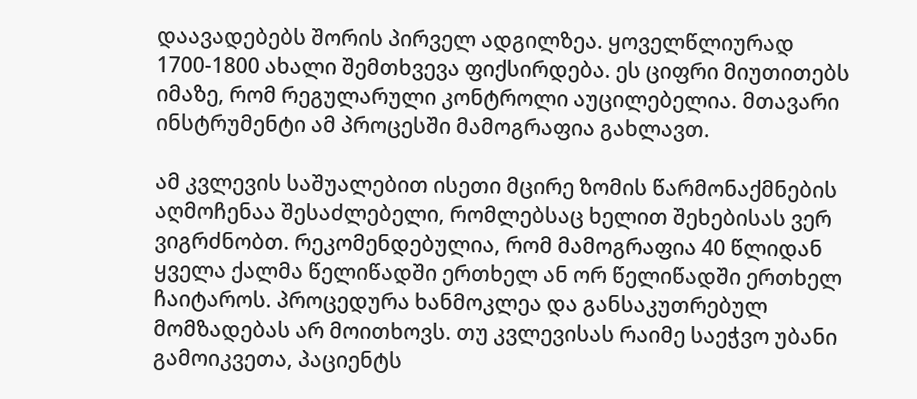დაავადებებს შორის პირველ ადგილზეა. ყოველწლიურად 1700-1800 ახალი შემთხვევა ფიქსირდება. ეს ციფრი მიუთითებს იმაზე, რომ რეგულარული კონტროლი აუცილებელია. მთავარი ინსტრუმენტი ამ პროცესში მამოგრაფია გახლავთ.

ამ კვლევის საშუალებით ისეთი მცირე ზომის წარმონაქმნების აღმოჩენაა შესაძლებელი, რომლებსაც ხელით შეხებისას ვერ ვიგრძნობთ. რეკომენდებულია, რომ მამოგრაფია 40 წლიდან ყველა ქალმა წელიწადში ერთხელ ან ორ წელიწადში ერთხელ ჩაიტაროს. პროცედურა ხანმოკლეა და განსაკუთრებულ მომზადებას არ მოითხოვს. თუ კვლევისას რაიმე საეჭვო უბანი გამოიკვეთა, პაციენტს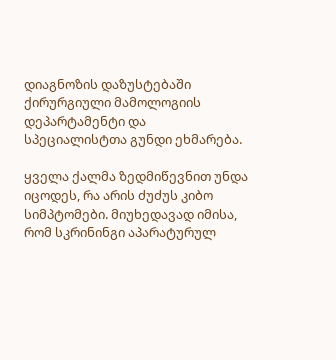დიაგნოზის დაზუსტებაში ქირურგიული მამოლოგიის დეპარტამენტი და სპეციალისტთა გუნდი ეხმარება.

ყველა ქალმა ზედმიწევნით უნდა იცოდეს, რა არის ძუძუს კიბო სიმპტომები. მიუხედავად იმისა, რომ სკრინინგი აპარატურულ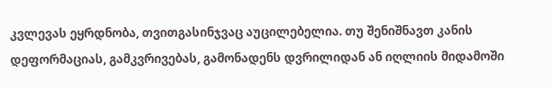კვლევას ეყრდნობა, თვითგასინჯვაც აუცილებელია. თუ შენიშნავთ კანის დეფორმაციას, გამკვრივებას, გამონადენს დვრილიდან ან იღლიის მიდამოში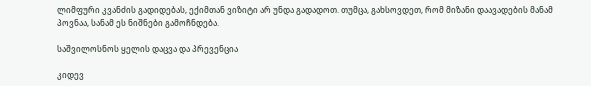ლიმფური კვანძის გადიდებას, ექიმთან ვიზიტი არ უნდა გადადოთ. თუმცა, გახსოვდეთ, რომ მიზანი დაავადების მანამ პოვნაა, სანამ ეს ნიშნები გამოჩნდება.

საშვილოსნოს ყელის დაცვა და პრევენცია

კიდევ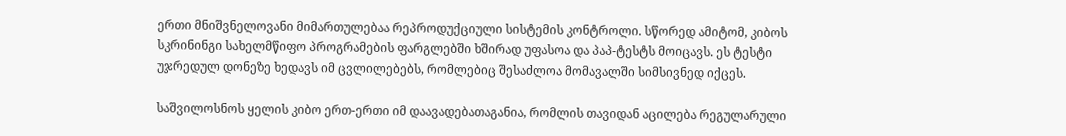ერთი მნიშვნელოვანი მიმართულებაა რეპროდუქციული სისტემის კონტროლი. სწორედ ამიტომ, კიბოს სკრინინგი სახელმწიფო პროგრამების ფარგლებში ხშირად უფასოა და პაპ-ტესტს მოიცავს. ეს ტესტი უჯრედულ დონეზე ხედავს იმ ცვლილებებს, რომლებიც შესაძლოა მომავალში სიმსივნედ იქცეს.

საშვილოსნოს ყელის კიბო ერთ-ერთი იმ დაავადებათაგანია, რომლის თავიდან აცილება რეგულარული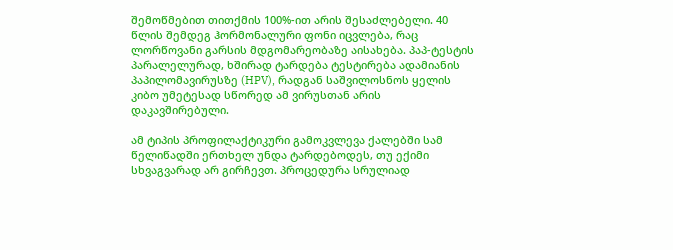შემოწმებით თითქმის 100%-ით არის შესაძლებელი. 40 წლის შემდეგ ჰორმონალური ფონი იცვლება, რაც ლორწოვანი გარსის მდგომარეობაზე აისახება. პაპ-ტესტის პარალელურად, ხშირად ტარდება ტესტირება ადამიანის პაპილომავირუსზე (HPV), რადგან საშვილოსნოს ყელის კიბო უმეტესად სწორედ ამ ვირუსთან არის დაკავშირებული.

ამ ტიპის პროფილაქტიკური გამოკვლევა ქალებში სამ წელიწადში ერთხელ უნდა ტარდებოდეს, თუ ექიმი სხვაგვარად არ გირჩევთ. პროცედურა სრულიად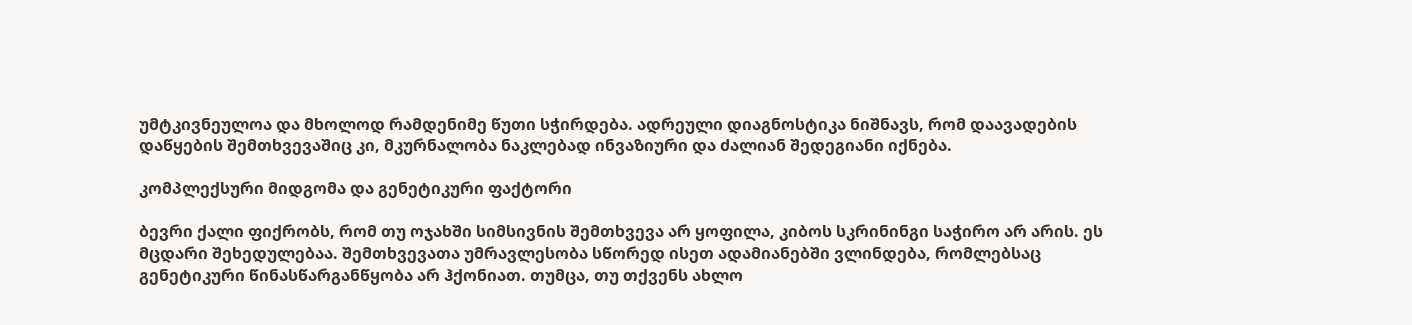უმტკივნეულოა და მხოლოდ რამდენიმე წუთი სჭირდება. ადრეული დიაგნოსტიკა ნიშნავს, რომ დაავადების დაწყების შემთხვევაშიც კი, მკურნალობა ნაკლებად ინვაზიური და ძალიან შედეგიანი იქნება.

კომპლექსური მიდგომა და გენეტიკური ფაქტორი

ბევრი ქალი ფიქრობს, რომ თუ ოჯახში სიმსივნის შემთხვევა არ ყოფილა, კიბოს სკრინინგი საჭირო არ არის. ეს მცდარი შეხედულებაა. შემთხვევათა უმრავლესობა სწორედ ისეთ ადამიანებში ვლინდება, რომლებსაც გენეტიკური წინასწარგანწყობა არ ჰქონიათ. თუმცა, თუ თქვენს ახლო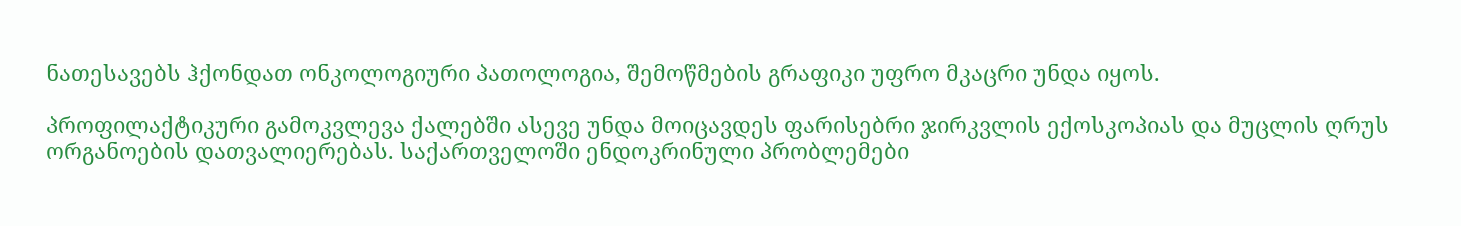ნათესავებს ჰქონდათ ონკოლოგიური პათოლოგია, შემოწმების გრაფიკი უფრო მკაცრი უნდა იყოს.

პროფილაქტიკური გამოკვლევა ქალებში ასევე უნდა მოიცავდეს ფარისებრი ჯირკვლის ექოსკოპიას და მუცლის ღრუს ორგანოების დათვალიერებას. საქართველოში ენდოკრინული პრობლემები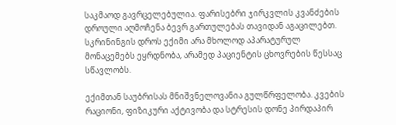საკმაოდ გავრცელებულია. ფარისებრი ჯირკვლის კვანძების დროული აღმოჩენა ბევრ გართულებას თავიდან აგაცილებთ. სკრინინგის დროს ექიმი არა მხოლოდ აპარატურულ მონაცემებს ეყრდნობა, არამედ პაციენტის ცხოვრების წესსაც სწავლობს.

ექიმთან საუბრისას მნიშვნელოვანია გულწრფელობა. კვების რაციონი, ფიზიკური აქტივობა და სტრესის დონე პირდაპირ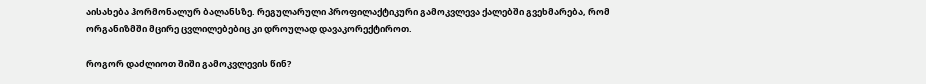აისახება ჰორმონალურ ბალანსზე. რეგულარული პროფილაქტიკური გამოკვლევა ქალებში გვეხმარება, რომ ორგანიზმში მცირე ცვლილებებიც კი დროულად დავაკორექტიროთ.

როგორ დაძლიოთ შიში გამოკვლევის წინ?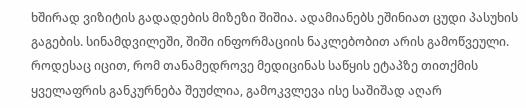ხშირად ვიზიტის გადადების მიზეზი შიშია. ადამიანებს ეშინიათ ცუდი პასუხის გაგების. სინამდვილეში, შიში ინფორმაციის ნაკლებობით არის გამოწვეული. როდესაც იცით, რომ თანამედროვე მედიცინას საწყის ეტაპზე თითქმის ყველაფრის განკურნება შეუძლია, გამოკვლევა ისე საშიშად აღარ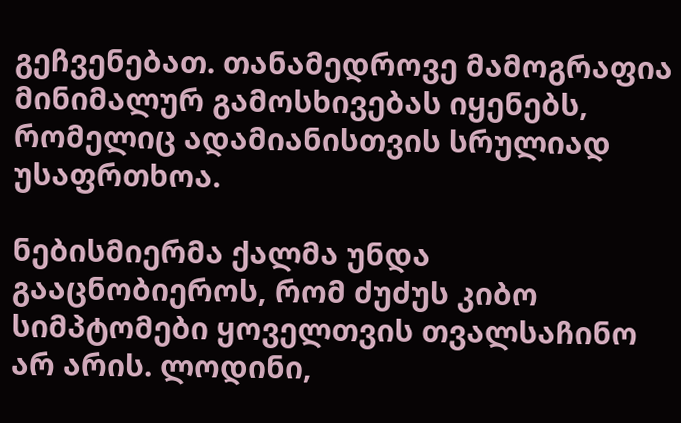გეჩვენებათ. თანამედროვე მამოგრაფია მინიმალურ გამოსხივებას იყენებს, რომელიც ადამიანისთვის სრულიად უსაფრთხოა.

ნებისმიერმა ქალმა უნდა გააცნობიეროს, რომ ძუძუს კიბო სიმპტომები ყოველთვის თვალსაჩინო არ არის. ლოდინი,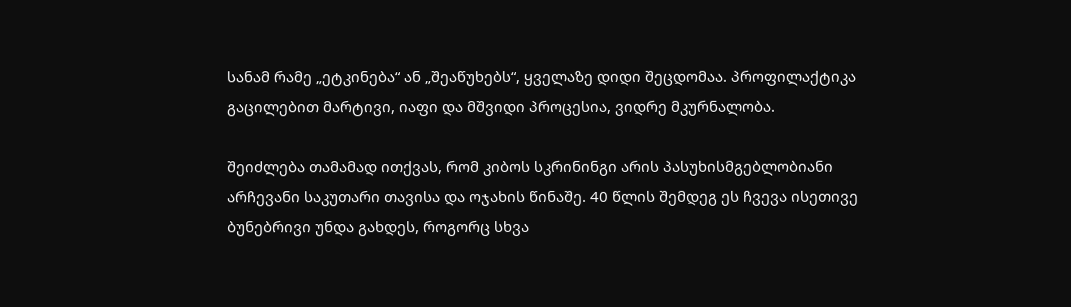სანამ რამე „ეტკინება“ ან „შეაწუხებს“, ყველაზე დიდი შეცდომაა. პროფილაქტიკა გაცილებით მარტივი, იაფი და მშვიდი პროცესია, ვიდრე მკურნალობა.

შეიძლება თამამად ითქვას, რომ კიბოს სკრინინგი არის პასუხისმგებლობიანი არჩევანი საკუთარი თავისა და ოჯახის წინაშე. 40 წლის შემდეგ ეს ჩვევა ისეთივე ბუნებრივი უნდა გახდეს, როგორც სხვა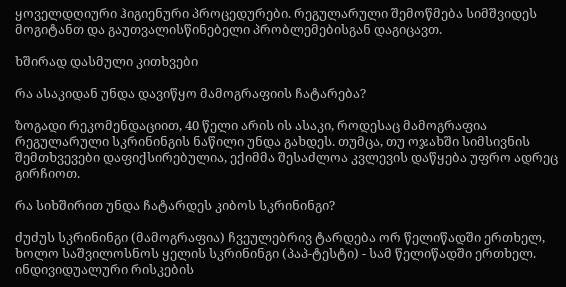ყოველდღიური ჰიგიენური პროცედურები. რეგულარული შემოწმება სიმშვიდეს მოგიტანთ და გაუთვალისწინებელი პრობლემებისგან დაგიცავთ.

ხშირად დასმული კითხვები

რა ასაკიდან უნდა დავიწყო მამოგრაფიის ჩატარება?

ზოგადი რეკომენდაციით, 40 წელი არის ის ასაკი, როდესაც მამოგრაფია რეგულარული სკრინინგის ნაწილი უნდა გახდეს. თუმცა, თუ ოჯახში სიმსივნის შემთხვევები დაფიქსირებულია, ექიმმა შესაძლოა კვლევის დაწყება უფრო ადრეც გირჩიოთ.

რა სიხშირით უნდა ჩატარდეს კიბოს სკრინინგი?

ძუძუს სკრინინგი (მამოგრაფია) ჩვეულებრივ ტარდება ორ წელიწადში ერთხელ, ხოლო საშვილოსნოს ყელის სკრინინგი (პაპ-ტესტი) - სამ წელიწადში ერთხელ. ინდივიდუალური რისკების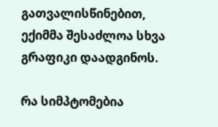გათვალისწინებით, ექიმმა შესაძლოა სხვა გრაფიკი დაადგინოს.

რა სიმპტომებია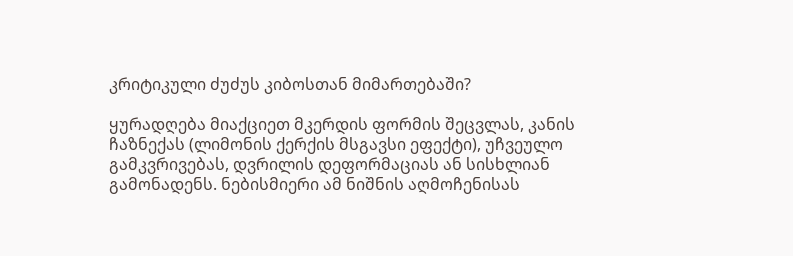კრიტიკული ძუძუს კიბოსთან მიმართებაში?

ყურადღება მიაქციეთ მკერდის ფორმის შეცვლას, კანის ჩაზნექას (ლიმონის ქერქის მსგავსი ეფექტი), უჩვეულო გამკვრივებას, დვრილის დეფორმაციას ან სისხლიან გამონადენს. ნებისმიერი ამ ნიშნის აღმოჩენისას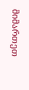მიმართეთ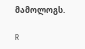მამოლოგს.

R